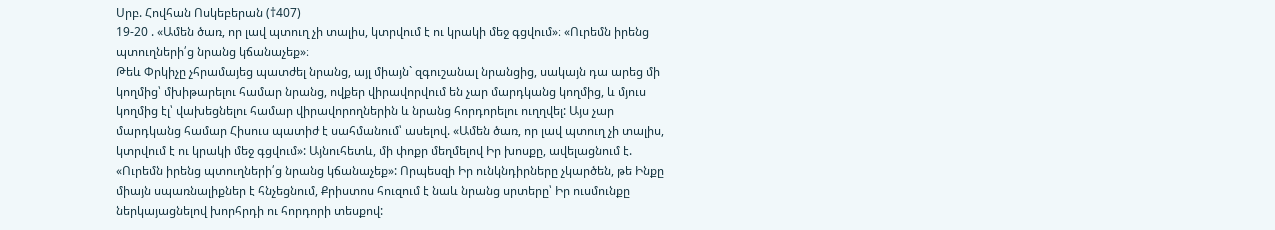Սրբ. Հովհան Ոսկեբերան (†407)
19-20 . «Ամեն ծառ, որ լավ պտուղ չի տալիս, կտրվում է ու կրակի մեջ գցվում»։ «Ուրեմն իրենց պտուղների՛ց նրանց կճանաչեք»։
Թեև Փրկիչը չհրամայեց պատժել նրանց, այլ միայն` զգուշանալ նրանցից, սակայն դա արեց մի կողմից՝ մխիթարելու համար նրանց, ովքեր վիրավորվում են չար մարդկանց կողմից, և մյուս կողմից էլ՝ վախեցնելու համար վիրավորողներին և նրանց հորդորելու ուղղվել: Այս չար մարդկանց համար Հիսուս պատիժ է սահմանում՝ ասելով. «Ամեն ծառ, որ լավ պտուղ չի տալիս, կտրվում է ու կրակի մեջ գցվում»: Այնուհետև, մի փոքր մեղմելով Իր խոսքը, ավելացնում է. «Ուրեմն իրենց պտուղների՛ց նրանց կճանաչեք»: Որպեսզի Իր ունկնդիրները չկարծեն, թե Ինքը միայն սպառնալիքներ է հնչեցնում, Քրիստոս հուզում է նաև նրանց սրտերը՝ Իր ուսմունքը ներկայացնելով խորհրդի ու հորդորի տեսքով: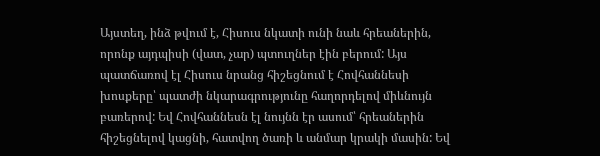Այստեղ, ինձ թվում է, Հիսուս նկատի ունի նաև հրեաներին, որոնք այդպիսի (վատ, չար) պտուղներ էին բերում: Այս պատճառով էլ Հիսուս նրանց հիշեցնում է Հովհաննեսի խոսքերը՝ պատժի նկարագրությունը հաղորդելով միևնույն բառերով: Եվ Հովհաննեսն էլ նույնն էր ասում՝ հրեաներին հիշեցնելով կացնի, հատվող ծառի և անմար կրակի մասին: Եվ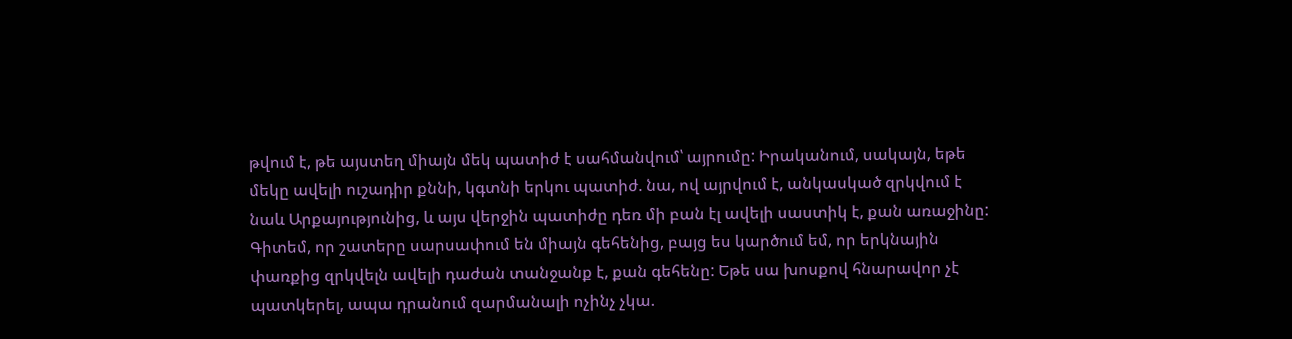թվում է, թե այստեղ միայն մեկ պատիժ է սահմանվում՝ այրումը: Իրականում, սակայն, եթե մեկը ավելի ուշադիր քննի, կգտնի երկու պատիժ. նա, ով այրվում է, անկասկած զրկվում է նաև Արքայությունից, և այս վերջին պատիժը դեռ մի բան էլ ավելի սաստիկ է, քան առաջինը:
Գիտեմ, որ շատերը սարսափում են միայն գեհենից, բայց ես կարծում եմ, որ երկնային փառքից զրկվելն ավելի դաժան տանջանք է, քան գեհենը: Եթե սա խոսքով հնարավոր չէ պատկերել, ապա դրանում զարմանալի ոչինչ չկա.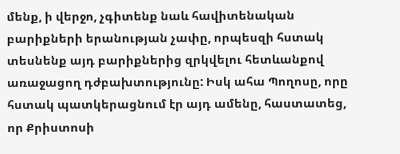մենք, ի վերջո, չգիտենք նաև հավիտենական բարիքների երանության չափը, որպեսզի հստակ տեսնենք այդ բարիքներից զրկվելու հետևանքով առաջացող դժբախտությունը: Իսկ ահա Պողոսը, որը հստակ պատկերացնում էր այդ ամենը, հաստատեց, որ Քրիստոսի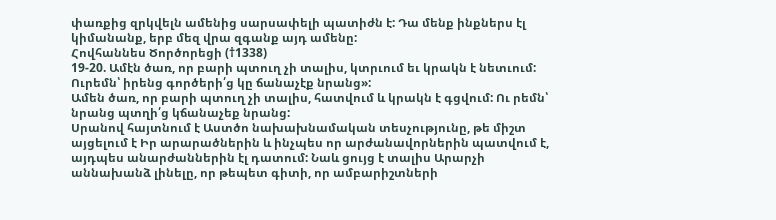փառքից զրկվելն ամենից սարսափելի պատիժն է: Դա մենք ինքներս էլ կիմանանք, երբ մեզ վրա զգանք այդ ամենը:
Հովհաննես Ծործորեցի (†1338)
19-20. Ամէն ծառ, որ բարի պտուղ չի տալիս, կտրւում եւ կրակն է նետւում: Ուրեմն՝ իրենց գործերի՛ց կը ճանաչէք նրանց»:
Ամեն ծառ, որ բարի պտուղ չի տալիս, հատվում և կրակն է գցվում: Ու րեմն՝ նրանց պտղի՛ց կճանաչեք նրանց:
Սրանով հայտնում է Աստծո նախախնամական տեսչությունը, թե միշտ այցելում է Իր արարածներին և ինչպես որ արժանավորներին պատվում է, այդպես անարժաններին էլ դատում: Նաև ցույց է տալիս Արարչի աննախանձ լինելը, որ թեպետ գիտի, որ ամբարիշտների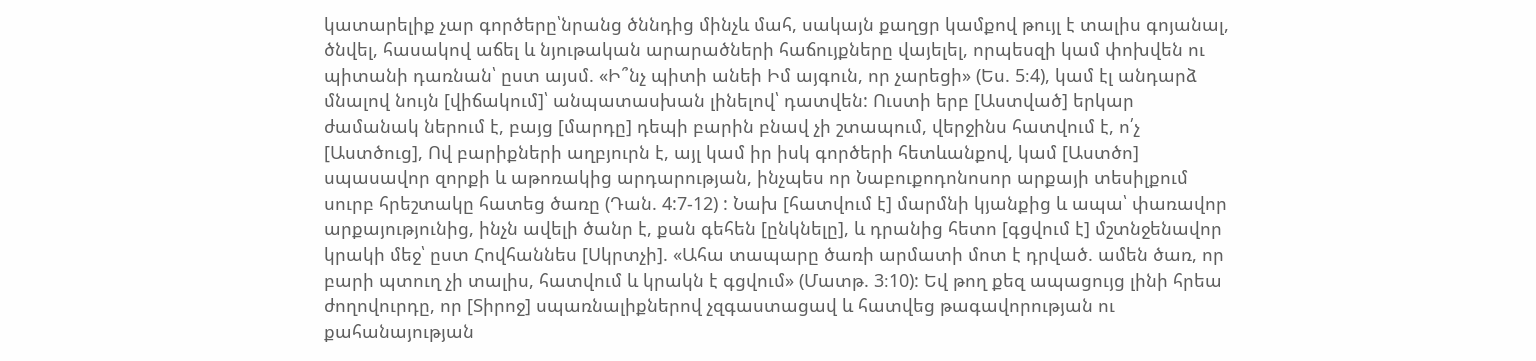կատարելիք չար գործերը՝նրանց ծննդից մինչև մահ, սակայն քաղցր կամքով թույլ է տալիս գոյանալ, ծնվել, հասակով աճել և նյութական արարածների հաճույքները վայելել, որպեսզի կամ փոխվեն ու պիտանի դառնան՝ ըստ այսմ. «Ի՞նչ պիտի անեի Իմ այգուն, որ չարեցի» (Ես. 5։4), կամ էլ անդարձ մնալով նույն [վիճակում]՝ անպատասխան լինելով՝ դատվեն: Ուստի երբ [Աստված] երկար ժամանակ ներում է, բայց [մարդը] դեպի բարին բնավ չի շտապում, վերջինս հատվում է, ո՛չ [Աստծուց], Ով բարիքների աղբյուրն է, այլ կամ իր իսկ գործերի հետևանքով, կամ [Աստծո] սպասավոր զորքի և աթոռակից արդարության, ինչպես որ Նաբուքոդոնոսոր արքայի տեսիլքում սուրբ հրեշտակը հատեց ծառը (Դան. 4:7-12) : Նախ [հատվում է] մարմնի կյանքից և ապա՝ փառավոր արքայությունից, ինչն ավելի ծանր է, քան գեհեն [ընկնելը], և դրանից հետո [գցվում է] մշտնջենավոր կրակի մեջ՝ ըստ Հովհաննես [Սկրտչի]. «Ահա տապարը ծառի արմատի մոտ է դրված. ամեն ծառ, որ բարի պտուղ չի տալիս, հատվում և կրակն է գցվում» (Մատթ. 3։10): Եվ թող քեզ ապացույց լինի հրեա ժողովուրդը, որ [Տիրոջ] սպառնալիքներով չզգաստացավ և հատվեց թագավորության ու քահանայության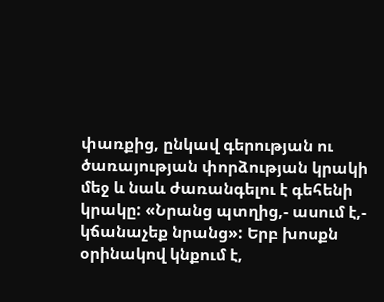փառքից, ընկավ գերության ու ծառայության փորձության կրակի մեջ և նաև ժառանգելու է գեհենի կրակը: «Նրանց պտղից,- ասում է,- կճանաչեք նրանց»: Երբ խոսքն օրինակով կնքում է,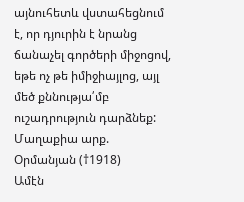այնուհետև վստահեցնում է, որ դյուրին է նրանց ճանաչել գործերի միջոցով, եթե ոչ թե իմիջիայլոց, այլ մեծ քննությա՛մբ ուշադրություն դարձնեք:
Մաղաքիա արք. Օրմանյան (†1918)
Ամէն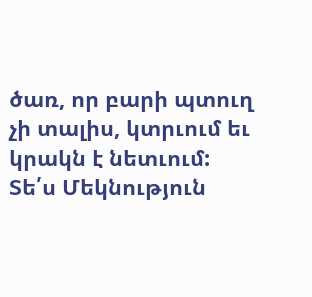ծառ, որ բարի պտուղ չի տալիս, կտրւում եւ կրակն է նետւում:
Տե՛ս Մեկնություն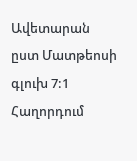Ավետարան ըստ Մատթեոսի գլուխ 7:1
Հաղորդում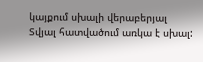կայքում սխալի վերաբերյալ
Տվյալ հատվածում առկա է սխալ: